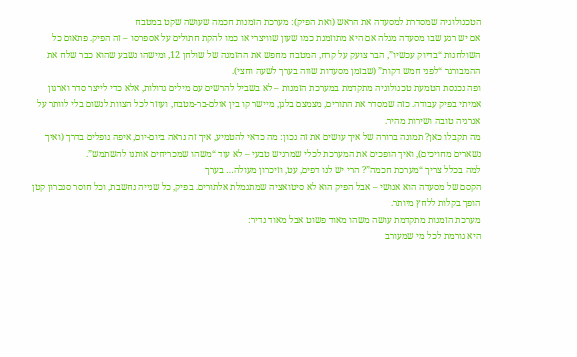הטכנולוגיה שמסדרת למסעדה את הראש (ואת הפיק): מערכת הזמנות חכמה שעושה שקט במטבח
אם יש רגע שבו מסעדה מגלה אם היא מתוזמנת כמו שעון שוויצרי או כמו להקת חתולים על אספרסו – זה הפיק. פתאום כל השולחנות “בדיוק עכשיו”, הבר צועק על קרח, המטבח מחפש את ההזמנה של שולחן 12, ומישהו נשבע שהוא כבר שלח את ההמבורגר “לפני חמש דקות” (שבזמן מסעדות שווה בערך לשעה וחצי).
ופה נכנסת הטמעת טכנולוגיה מתקדמת במערכת הזמנות – לא בשביל להרשים עם מילים גדולות, אלא כדי לייצר סדר וארגון אמיתי בפיק עבודה. כזה שמסדר את התורים, מצמצם בלגן, מיישר קו בין אולם-בר-מטבח, ועוזר לכל הצוות לנשום בלי לוותר על אנרגיה טובה ושירות מהיר.
מה תקבלו כאן? תמונה ברורה של איך עושים את זה נכון: מה כדאי להטמיע, איך זה נראה ביום-יום, איפה נופלים בדרך (ואיך נשארים מחויכים), ואיך הופכים את המערכת לכלי שמרגיש טבעי – לא עוד “משהו שמכריחים אותנו להשתמש”.
למה בכלל צריך “מערכת חכמה”? הרי יש לנו דפים, עט, וזיכרון מעולה… בערך
הקסם של מסעדה הוא אנושי – אבל הפיק הוא לא סיטואציה שמתגמלת אלתורים. בפיק, כל שנייה נחשבת, וכל חוסר סנכרון קטן הופך בקלות ללחץ מיותר.
מערכת הזמנות מתקדמת עושה משהו מאוד פשוט אבל מאוד נדיר:
היא גורמת לכל מי שמעורב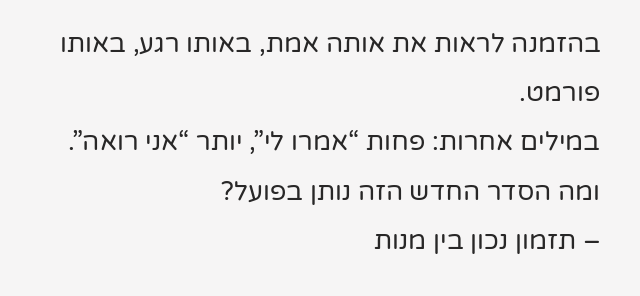בהזמנה לראות את אותה אמת, באותו רגע, באותו פורמט.
במילים אחרות: פחות “אמרו לי”, יותר “אני רואה”.
ומה הסדר החדש הזה נותן בפועל?
– תזמון נכון בין מנות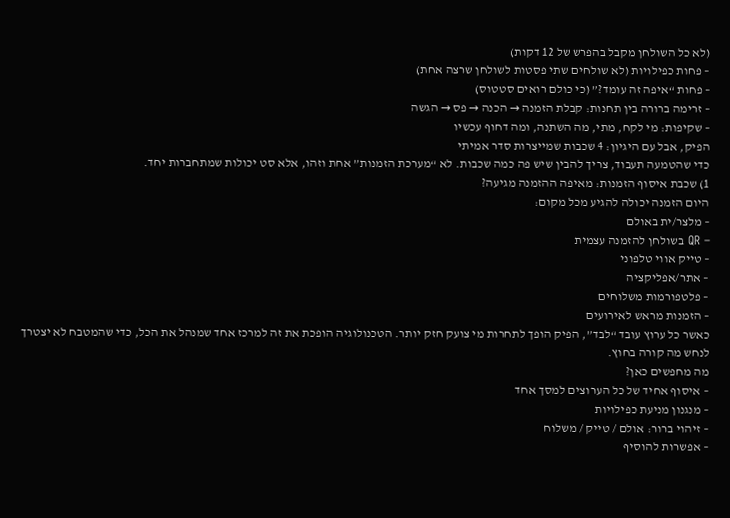(לא כל השולחן מקבל בהפרש של 12 דקות)
– פחות כפילויות (לא שולחים שתי פסטות לשולחן שרצה אחת)
– פחות “איפה זה עומד?” (כי כולם רואים סטטוס)
– זרימה ברורה בין תחנות: קבלת הזמנה → הכנה → פס → הגשה
– שקיפות: מי לקח, מתי, מה השתנה, ומה דחוף עכשיו
הפיק, אבל עם היגיון: 4 שכבות שמייצרות סדר אמיתי
כדי שהטמעה תעבוד, צריך להבין שיש פה כמה שכבות. לא “מערכת הזמנות” אחת וזהו, אלא סט יכולות שמתחברות יחד.
1) שכבת איסוף הזמנות: מאיפה ההזמנה מגיעה?
היום הזמנה יכולה להגיע מכל מקום:
– מלצר/ית באולם
– QR בשולחן להזמנה עצמית
– טייק אווי טלפוני
– אתר/אפליקציה
– פלטפורמות משלוחים
– הזמנות מראש לאירועים
כאשר כל ערוץ עובד “לבד”, הפיק הופך לתחרות מי צועק חזק יותר. הטכנולוגיה הופכת את זה למרכז אחד שמנהל את הכל, כדי שהמטבח לא יצטרך לנחש מה קורה בחוץ.
מה מחפשים כאן?
– איסוף אחיד של כל הערוצים למסך אחד
– מנגנון מניעת כפילויות
– זיהוי ברור: אולם / טייק / משלוח
– אפשרות להוסיף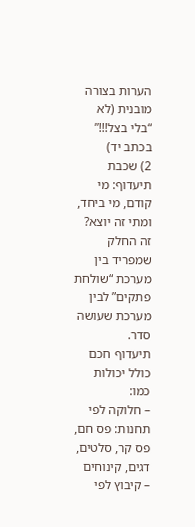הערות בצורה מובנית (לא “בלי בצל!!!” בכתב יד)
2) שכבת תיעדוף: מי קודם, מי ביחד, ומתי זה יוצא?
זה החלק שמפריד בין מערכת “שולחת פתקים” לבין מערכת שעושה סדר.
תיעדוף חכם כולל יכולות כמו:
– חלוקה לפי תחנות: פס חם, פס קר, סלטים, דגים, קינוחים
– קיבוץ לפי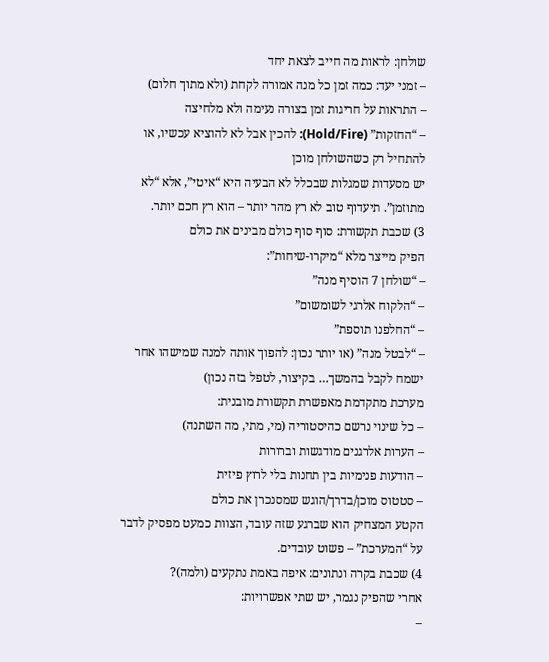שולחן: לראות מה חייב לצאת יחד
– זמני יעד: כמה זמן כל מנה אמורה לקחת (ולא מתוך חלום)
– התראות על חריגות זמן בצורה נעימה ולא מלחיצה
– “החזקות” (Hold/Fire): להכין אבל לא להוציא עכשיו, או להתחיל רק כשהשולחן מוכן
יש מסעדות שמגלות שבכלל לא הבעיה היא “איטי”, אלא “לא מתוזמן”. תיעדוף טוב לא רץ מהר יותר – הוא רץ חכם יותר.
3) שכבת תקשורת: סוף סוף כולם מבינים את כולם
הפיק מייצר מלא “מיקרו-שיחות”:
– “שולחן 7 הוסיף מנה”
– “הלקוח אלרגי לשומשום”
– “החלפנו תוספת”
– “לבטל מנה” (או יותר נכון: להפוך אותה למנה שמישהו אחר ישמח לקבל בהמשך… בקיצור, לטפל בזה נכון)
מערכת מתקדמת מאפשרת תקשורת מובנית:
– כל שינוי נרשם כהיסטוריה (מי, מתי, מה השתנה)
– הערות אלרגנים מודגשות וברורות
– הודעות פנימיות בין תחנות בלי לרוץ פיזית
– סטטוס מוכן/בדרך/הוגש שמסנכרן את כולם
הקטע המצחיק הוא שברגע שזה עובד, הצוות כמעט מפסיק לדבר על “המערכת” – פשוט עובדים.
4) שכבת בקרה ונתונים: איפה באמת נתקעים (ולמה)?
אחרי שהפיק נגמר, יש שתי אפשרויות:
–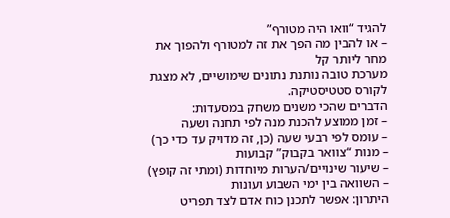להגיד “וואו היה מטורף”
– או להבין מה הפך את זה למטורף ולהפוך את מחר ליותר קל
מערכת טובה נותנת נתונים שימושיים, לא מצגת לקורס סטטיסטיקה.
הדברים שהכי משנים משחק במסעדות:
– זמן ממוצע להכנת מנה לפי תחנה ושעה
– עומס לפי רבעי שעה (כן, זה מדויק עד כדי כך)
– מנות “צוואר בקבוק” קבועות
– שיעור שינויים/הערות מיוחדות (ומתי זה קופץ)
– השוואה בין ימי השבוע ועונות
היתרון: אפשר לתכנן כוח אדם לצד תפריט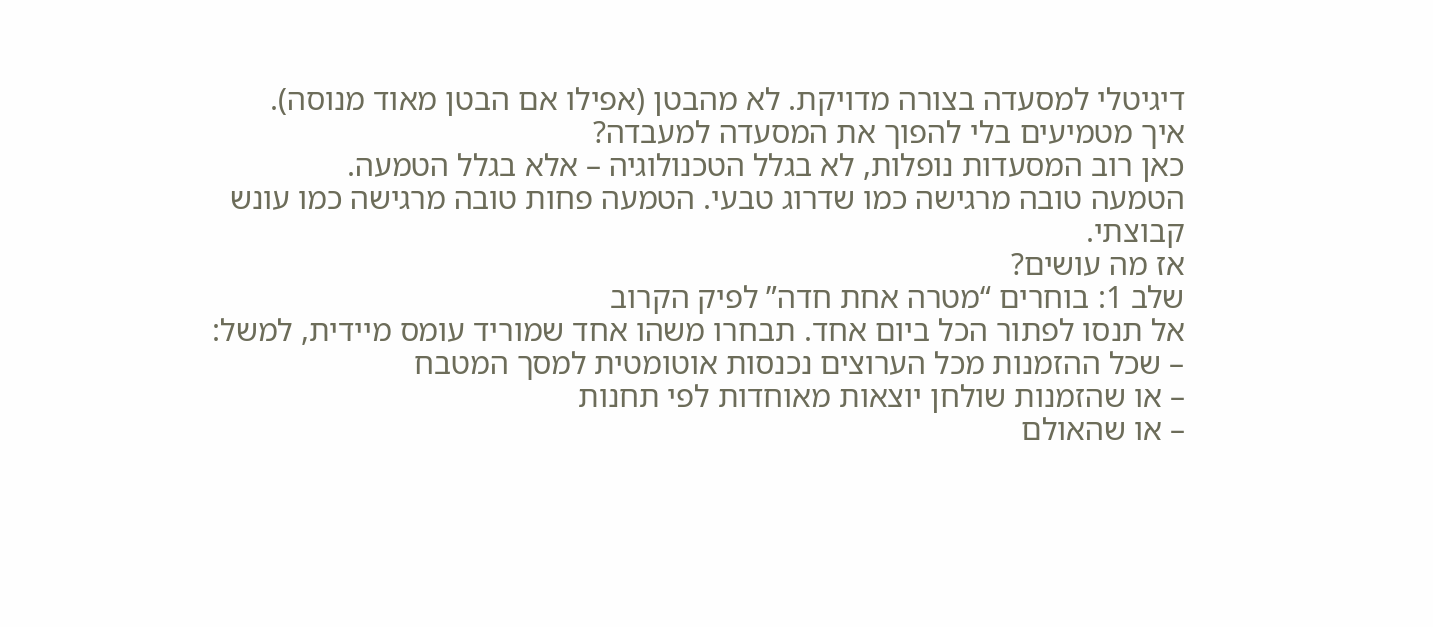דיגיטלי למסעדה בצורה מדויקת. לא מהבטן (אפילו אם הבטן מאוד מנוסה).
איך מטמיעים בלי להפוך את המסעדה למעבדה?
כאן רוב המסעדות נופלות, לא בגלל הטכנולוגיה – אלא בגלל הטמעה.
הטמעה טובה מרגישה כמו שדרוג טבעי. הטמעה פחות טובה מרגישה כמו עונש קבוצתי.
אז מה עושים?
שלב 1: בוחרים “מטרה אחת חדה” לפיק הקרוב
אל תנסו לפתור הכל ביום אחד. תבחרו משהו אחד שמוריד עומס מיידית, למשל:
– שכל ההזמנות מכל הערוצים נכנסות אוטומטית למסך המטבח
– או שהזמנות שולחן יוצאות מאוחדות לפי תחנות
– או שהאולם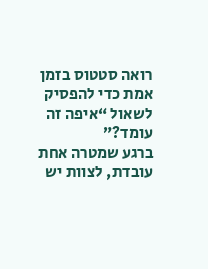רואה סטטוס בזמן אמת כדי להפסיק לשאול “איפה זה עומד?”
ברגע שמטרה אחת עובדת, לצוות יש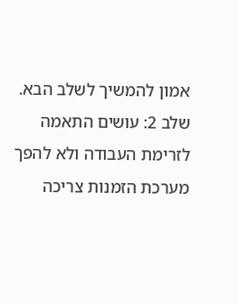אמון להמשיך לשלב הבא.
שלב 2: עושים התאמה לזרימת העבודה ולא להפך
מערכת הזמנות צריכה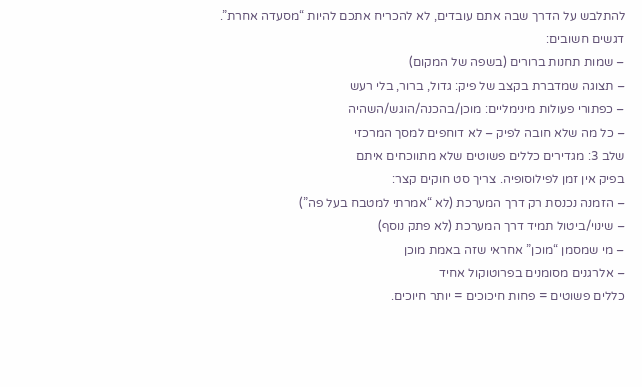להתלבש על הדרך שבה אתם עובדים, לא להכריח אתכם להיות “מסעדה אחרת”.
דגשים חשובים:
– שמות תחנות ברורים (בשפה של המקום)
– תצוגה שמדברת בקצב של פיק: גדול, ברור, בלי רעש
– כפתורי פעולות מינימליים: מוכן/בהכנה/הוגש/השהיה
– כל מה שלא חובה לפיק – לא דוחפים למסך המרכזי
שלב 3: מגדירים כללים פשוטים שלא מתווכחים איתם
בפיק אין זמן לפילוסופיה. צריך סט חוקים קצר:
– הזמנה נכנסת רק דרך המערכת (לא “אמרתי למטבח בעל פה”)
– שינוי/ביטול תמיד דרך המערכת (לא פתק נוסף)
– מי שמסמן “מוכן” אחראי שזה באמת מוכן
– אלרגנים מסומנים בפרוטוקול אחיד
כללים פשוטים = פחות חיכוכים = יותר חיוכים.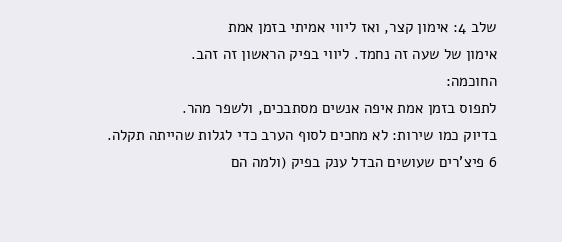שלב 4: אימון קצר, ואז ליווי אמיתי בזמן אמת
אימון של שעה זה נחמד. ליווי בפיק הראשון זה זהב.
החוכמה:
לתפוס בזמן אמת איפה אנשים מסתבכים, ולשפר מהר.
בדיוק כמו שירות: לא מחכים לסוף הערב כדי לגלות שהייתה תקלה.
6 פיצ’רים שעושים הבדל ענק בפיק (ולמה הם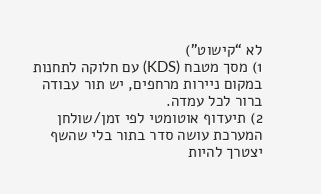לא “קישוט”)
1) מסך מטבח (KDS) עם חלוקה לתחנות
במקום ניירות מרחפים, יש תור עבודה ברור לכל עמדה.
2) תיעדוף אוטומטי לפי זמן/שולחן
המערכת עושה סדר בתור בלי שהשף יצטרך להיות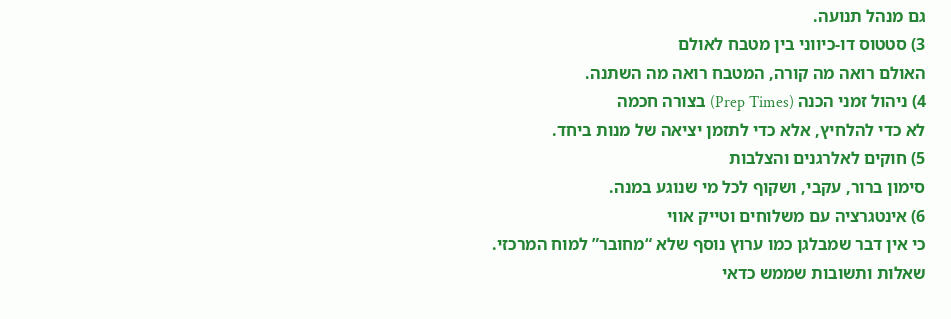גם מנהל תנועה.
3) סטטוס דו-כיווני בין מטבח לאולם
האולם רואה מה קורה, המטבח רואה מה השתנה.
4) ניהול זמני הכנה (Prep Times) בצורה חכמה
לא כדי להלחיץ, אלא כדי לתזמן יציאה של מנות ביחד.
5) חוקים לאלרגנים והצלבות
סימון ברור, עקבי, ושקוף לכל מי שנוגע במנה.
6) אינטגרציה עם משלוחים וטייק אווי
כי אין דבר שמבלגן כמו ערוץ נוסף שלא “מחובר” למוח המרכזי.
שאלות ותשובות שממש כדאי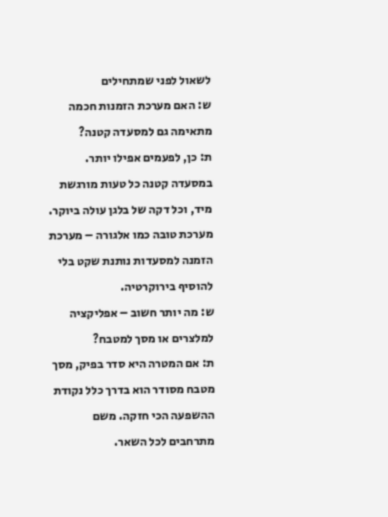לשאול לפני שמתחילים
ש: האם מערכת הזמנות חכמה מתאימה גם למסעדה קטנה?
ת: כן, לפעמים אפילו יותר. במסעדה קטנה כל טעות מורגשת מיד, וכל דקה של בלגן עולה ביוקר. מערכת טובה כמו אלגורה – מערכת הזמנה למסעדות נותנת שקט בלי להוסיף בירוקרטיה.
ש: מה יותר חשוב – אפליקציה למלצרים או מסך למטבח?
ת: אם המטרה היא סדר בפיק, מסך מטבח מסודר הוא בדרך כלל נקודת ההשפעה הכי חזקה. משם מתרחבים לכל השאר.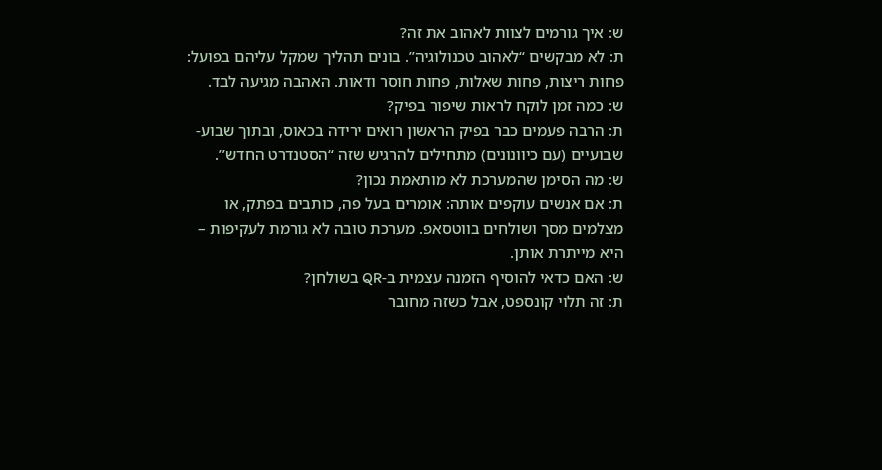ש: איך גורמים לצוות לאהוב את זה?
ת: לא מבקשים “לאהוב טכנולוגיה”. בונים תהליך שמקל עליהם בפועל: פחות ריצות, פחות שאלות, פחות חוסר ודאות. האהבה מגיעה לבד.
ש: כמה זמן לוקח לראות שיפור בפיק?
ת: הרבה פעמים כבר בפיק הראשון רואים ירידה בכאוס, ובתוך שבוע-שבועיים (עם כיוונונים) מתחילים להרגיש שזה “הסטנדרט החדש”.
ש: מה הסימן שהמערכת לא מותאמת נכון?
ת: אם אנשים עוקפים אותה: אומרים בעל פה, כותבים בפתק, או מצלמים מסך ושולחים בווטסאפ. מערכת טובה לא גורמת לעקיפות – היא מייתרת אותן.
ש: האם כדאי להוסיף הזמנה עצמית ב-QR בשולחן?
ת: זה תלוי קונספט, אבל כשזה מחובר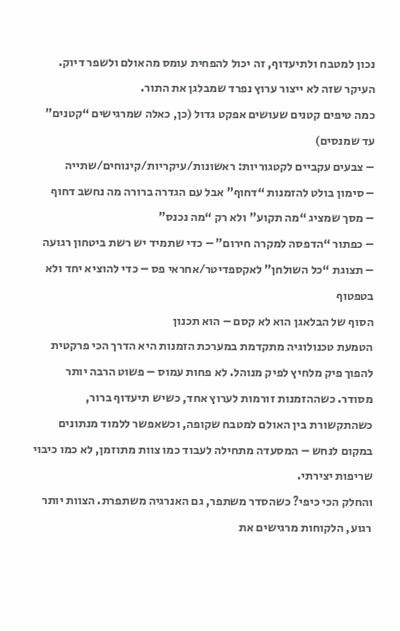נכון למטבח ולתיעדוף, זה יכול להפחית עומס מהאולם ולשפר דיוק. העיקר שזה לא ייצור ערוץ נפרד שמבלגן את התור.
כמה טיפים קטנים שעושים אפקט גדול (כן, כאלה שמרגישים “קטנים” עד שמנסים)
– צבעים עקביים לקטגוריות: ראשונות/עיקריות/קינוחים/שתייה
– סימון בולט להזמנות “דחוף” אבל עם הגדרה ברורה מה נחשב דחוף
– מסך שמציג “מה תקוע” ולא רק “מה נכנס”
– כפתור “הדפסה למקרה חירום” – כדי שתמיד יש רשת ביטחון רגועה
– תצוגת “כל השולחן” לאקספדיטר/אחראי פס – כדי להוציא יחד ולא בטפטוף
הסוף של הבלאגן הוא לא קסם – הוא תכנון
הטמעת טכנולוגיה מתקדמת במערכת הזמנות היא הדרך הכי פרקטית להפוך פיק מלחיץ לפיק מנוהל. לא פחות עמוס – פשוט הרבה יותר מסודר. כשההזמנות זורמות לערוץ אחד, כשיש תיעדוף ברור, כשהתקשורת בין האולם למטבח שקופה, וכשאפשר ללמוד מנתונים במקום לנחש – המסעדה מתחילה לעבוד כמו צוות מתוזמן, לא כמו כיבוי שריפות יצירתי.
והחלק הכי כיפי? כשהסדר משתפר, גם האנרגיה משתפרת. הצוות יותר רגוע, הלקוחות מרגישים את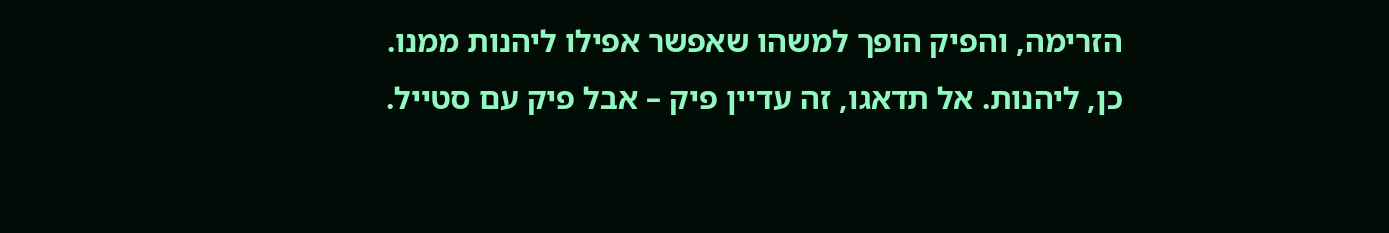הזרימה, והפיק הופך למשהו שאפשר אפילו ליהנות ממנו. כן, ליהנות. אל תדאגו, זה עדיין פיק – אבל פיק עם סטייל.